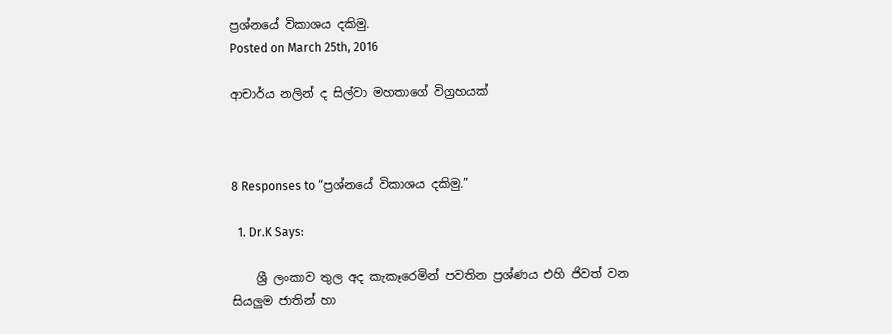ප්‍රශ්නයේ විකාශය දකිමු.
Posted on March 25th, 2016

ආචාර්ය නලින් ද සිල්වා මහතාගේ විග්‍රහයක්



8 Responses to “ප්‍රශ්නයේ විකාශය දකිමු.”

  1. Dr.K Says:

    ශ්‍රී ලංකාව තුල අද කැකෑරෙමින් පවතින ප්‍රශ්ණය එහි ජිවත් වන සියලුම ජාතින් හා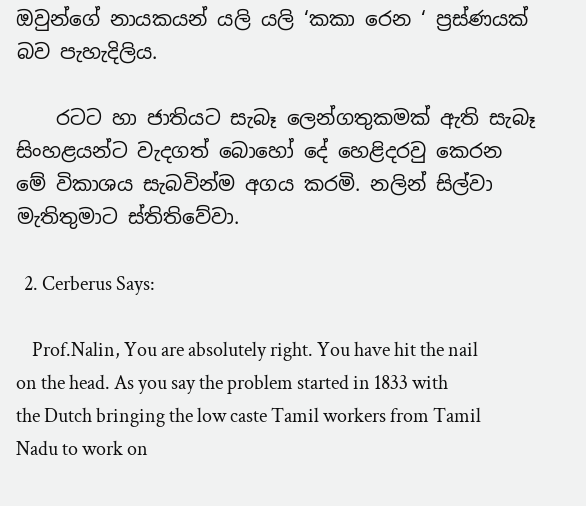ඔවුන්ගේ නායකයන් යලි යලි ‘කකා රෙන ‘ ප්‍රස්ණයක් බව පැහැදිලිය.

    රටට හා ජාතියට සැබෑ ලෙන්ගතුකමක් ඇති සැබෑ සිංහළයන්ට වැදගත් බොහෝ දේ හෙළිදරවු කෙරන මේ විකාශය සැබවින්ම අගය කරමි. නලින් සිල්වා මැතිතුමාට ස්තිතිවේවා.

  2. Cerberus Says:

    Prof.Nalin, You are absolutely right. You have hit the nail on the head. As you say the problem started in 1833 with the Dutch bringing the low caste Tamil workers from Tamil Nadu to work on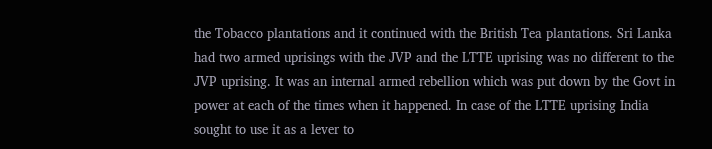the Tobacco plantations and it continued with the British Tea plantations. Sri Lanka had two armed uprisings with the JVP and the LTTE uprising was no different to the JVP uprising. It was an internal armed rebellion which was put down by the Govt in power at each of the times when it happened. In case of the LTTE uprising India sought to use it as a lever to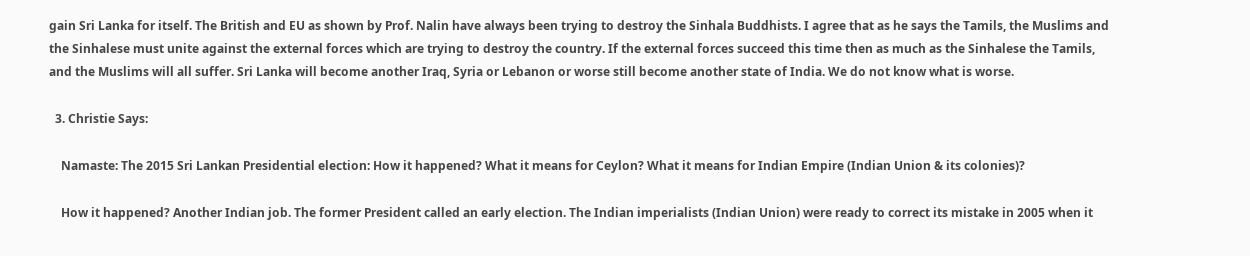gain Sri Lanka for itself. The British and EU as shown by Prof. Nalin have always been trying to destroy the Sinhala Buddhists. I agree that as he says the Tamils, the Muslims and the Sinhalese must unite against the external forces which are trying to destroy the country. If the external forces succeed this time then as much as the Sinhalese the Tamils, and the Muslims will all suffer. Sri Lanka will become another Iraq, Syria or Lebanon or worse still become another state of India. We do not know what is worse.

  3. Christie Says:

    Namaste: The 2015 Sri Lankan Presidential election: How it happened? What it means for Ceylon? What it means for Indian Empire (Indian Union & its colonies)?

    How it happened? Another Indian job. The former President called an early election. The Indian imperialists (Indian Union) were ready to correct its mistake in 2005 when it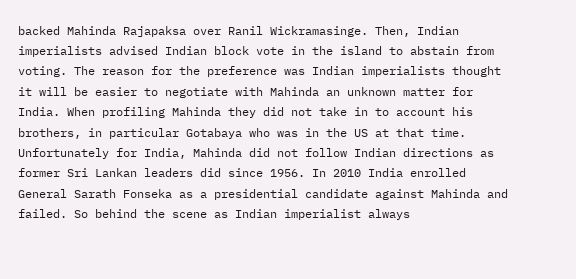backed Mahinda Rajapaksa over Ranil Wickramasinge. Then, Indian imperialists advised Indian block vote in the island to abstain from voting. The reason for the preference was Indian imperialists thought it will be easier to negotiate with Mahinda an unknown matter for India. When profiling Mahinda they did not take in to account his brothers, in particular Gotabaya who was in the US at that time. Unfortunately for India, Mahinda did not follow Indian directions as former Sri Lankan leaders did since 1956. In 2010 India enrolled General Sarath Fonseka as a presidential candidate against Mahinda and failed. So behind the scene as Indian imperialist always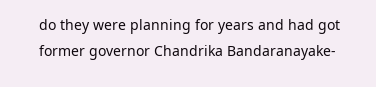do they were planning for years and had got former governor Chandrika Bandaranayake-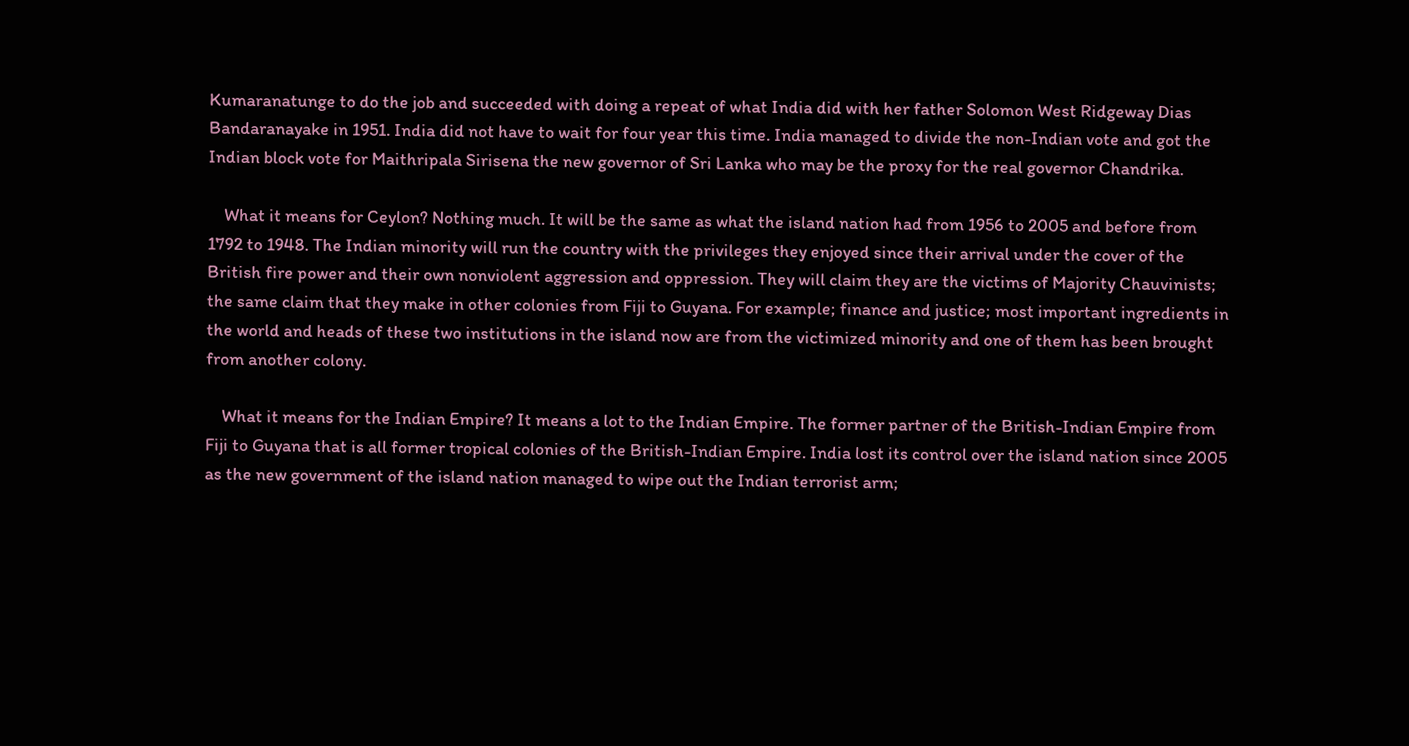Kumaranatunge to do the job and succeeded with doing a repeat of what India did with her father Solomon West Ridgeway Dias Bandaranayake in 1951. India did not have to wait for four year this time. India managed to divide the non-Indian vote and got the Indian block vote for Maithripala Sirisena the new governor of Sri Lanka who may be the proxy for the real governor Chandrika.

    What it means for Ceylon? Nothing much. It will be the same as what the island nation had from 1956 to 2005 and before from 1792 to 1948. The Indian minority will run the country with the privileges they enjoyed since their arrival under the cover of the British fire power and their own nonviolent aggression and oppression. They will claim they are the victims of Majority Chauvinists; the same claim that they make in other colonies from Fiji to Guyana. For example; finance and justice; most important ingredients in the world and heads of these two institutions in the island now are from the victimized minority and one of them has been brought from another colony.

    What it means for the Indian Empire? It means a lot to the Indian Empire. The former partner of the British-Indian Empire from Fiji to Guyana that is all former tropical colonies of the British-Indian Empire. India lost its control over the island nation since 2005 as the new government of the island nation managed to wipe out the Indian terrorist arm;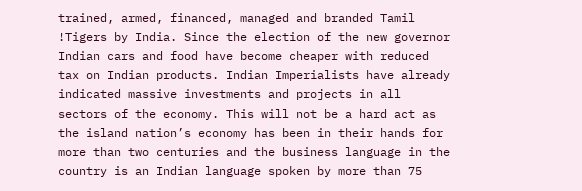trained, armed, financed, managed and branded Tamil !Tigers by India. Since the election of the new governor Indian cars and food have become cheaper with reduced tax on Indian products. Indian Imperialists have already indicated massive investments and projects in all sectors of the economy. This will not be a hard act as the island nation’s economy has been in their hands for more than two centuries and the business language in the country is an Indian language spoken by more than 75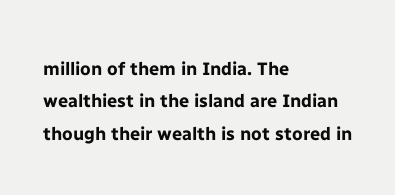million of them in India. The wealthiest in the island are Indian though their wealth is not stored in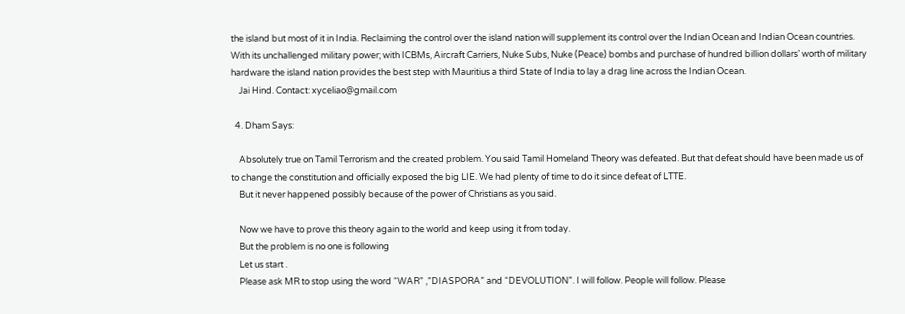the island but most of it in India. Reclaiming the control over the island nation will supplement its control over the Indian Ocean and Indian Ocean countries. With its unchallenged military power; with ICBMs, Aircraft Carriers, Nuke Subs, Nuke (Peace) bombs and purchase of hundred billion dollars’ worth of military hardware the island nation provides the best step with Mauritius a third State of India to lay a drag line across the Indian Ocean.
    Jai Hind. Contact: xyceliao@gmail.com

  4. Dham Says:

    Absolutely true on Tamil Terrorism and the created problem. You said Tamil Homeland Theory was defeated. But that defeat should have been made us of to change the constitution and officially exposed the big LIE. We had plenty of time to do it since defeat of LTTE.
    But it never happened possibly because of the power of Christians as you said.

    Now we have to prove this theory again to the world and keep using it from today.
    But the problem is no one is following
    Let us start .
    Please ask MR to stop using the word “WAR” ,”DIASPORA” and “DEVOLUTION”. I will follow. People will follow. Please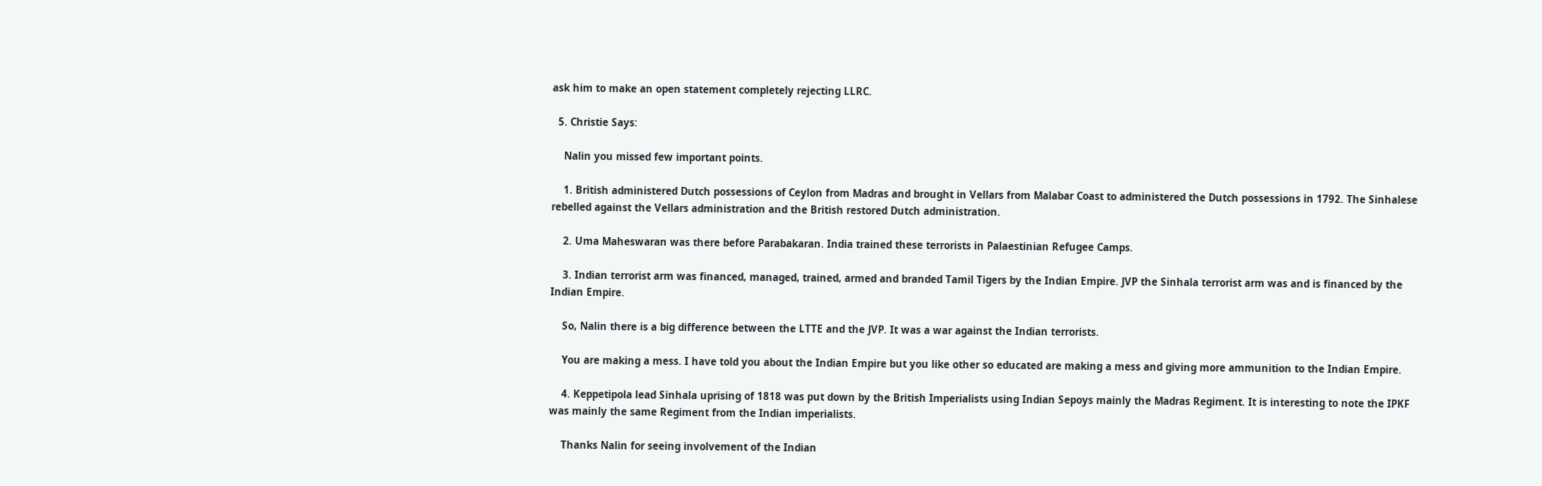ask him to make an open statement completely rejecting LLRC.

  5. Christie Says:

    Nalin you missed few important points.

    1. British administered Dutch possessions of Ceylon from Madras and brought in Vellars from Malabar Coast to administered the Dutch possessions in 1792. The Sinhalese rebelled against the Vellars administration and the British restored Dutch administration.

    2. Uma Maheswaran was there before Parabakaran. India trained these terrorists in Palaestinian Refugee Camps.

    3. Indian terrorist arm was financed, managed, trained, armed and branded Tamil Tigers by the Indian Empire. JVP the Sinhala terrorist arm was and is financed by the Indian Empire.

    So, Nalin there is a big difference between the LTTE and the JVP. It was a war against the Indian terrorists.

    You are making a mess. I have told you about the Indian Empire but you like other so educated are making a mess and giving more ammunition to the Indian Empire.

    4. Keppetipola lead Sinhala uprising of 1818 was put down by the British Imperialists using Indian Sepoys mainly the Madras Regiment. It is interesting to note the IPKF was mainly the same Regiment from the Indian imperialists.

    Thanks Nalin for seeing involvement of the Indian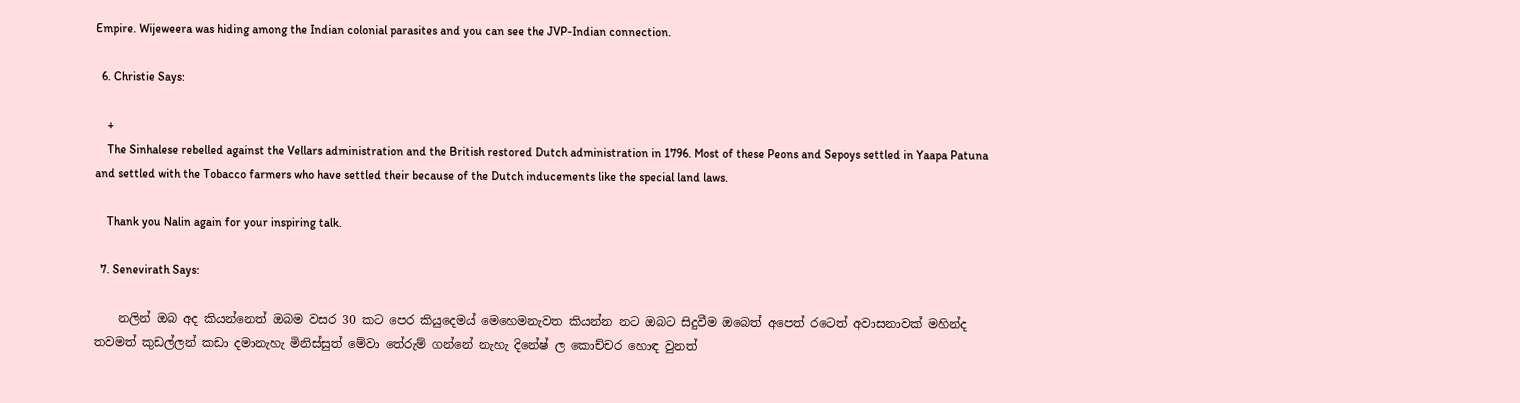Empire. Wijeweera was hiding among the Indian colonial parasites and you can see the JVP-Indian connection.

  6. Christie Says:

    +
    The Sinhalese rebelled against the Vellars administration and the British restored Dutch administration in 1796. Most of these Peons and Sepoys settled in Yaapa Patuna and settled with the Tobacco farmers who have settled their because of the Dutch inducements like the special land laws.

    Thank you Nalin again for your inspiring talk.

  7. Senevirath Says:

    නලින් ඔබ අද කියන්නෙත් ඔබම වසර 30 කට පෙර කියුදෙමය් මෙහෙමනැවත කියන්න නට ඔබට සිදුවීම ඔබෙත් අපෙත් රටෙත් අවාසනාවක් මහින්ද තවමත් කුඩල්ලන් කඩා දමානැහැ මිනිස්සුත් මේවා තේරුම් ගන්නේ නැහැ දිනේෂ් ල කොච්චර හොඳ වුනත්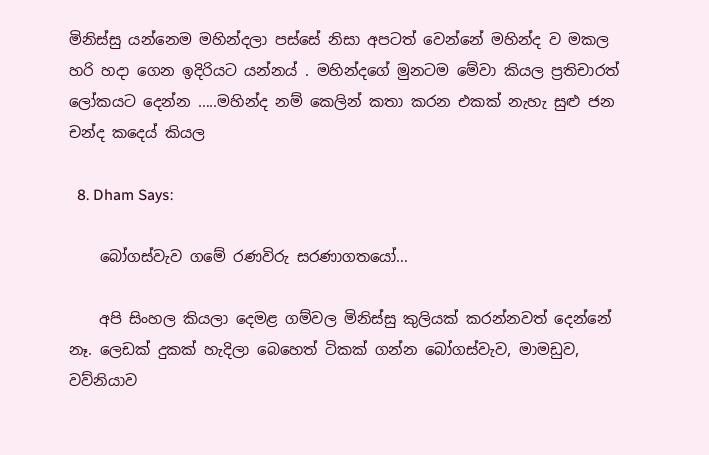මිනිස්සු යන්නෙම මහින්දලා පස්සේ නිසා අපටත් වෙන්නේ මහින්ද ව මකල හරි හදා ගෙන ඉදිරියට යන්නය් . මහින්දගේ මුනටම මේවා කියල ප්‍රතිචාරත් ලෝකයට දෙන්න …..මහින්ද නම් කෙලින් කතා කරන එකක් නැහැ සුළු ජන චන්ද කදෙය් කියල

  8. Dham Says:

    බෝගස්‌වැව ගමේ රණවිරු සරණාගතයෝ…

    අපි සිංහල කියලා දෙමළ ගම්වල මිනිස්‌සු කුලියක්‌ කරන්නවත් දෙන්නේ නෑ. ලෙඩක්‌ දුකක්‌ හැදිලා බෙහෙත් ටිකක්‌ ගන්න බෝගස්‌වැව, මාමඩුව, වව්නියාව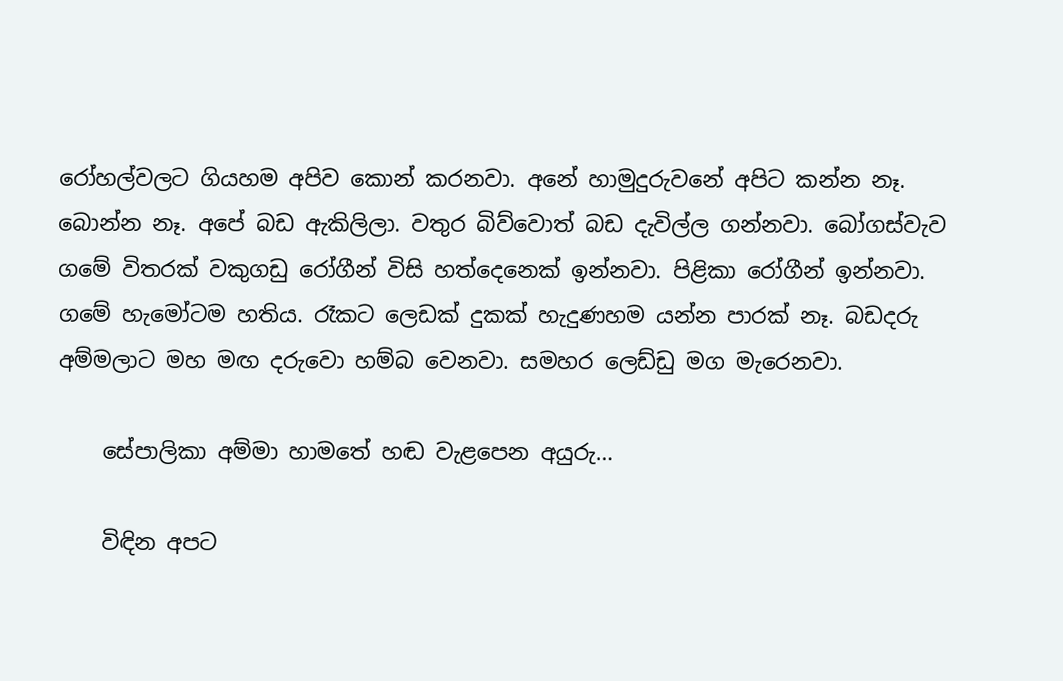රෝහල්වලට ගියහම අපිව කොන් කරනවා. අනේ හාමුදුරුවනේ අපිට කන්න නෑ. බොන්න නෑ. අපේ බඩ ඇකිලිලා. වතුර බිව්වොත් බඩ දැවිල්ල ගන්නවා. බෝගස්‌වැව ගමේ විතරක්‌ වකුගඩු රෝගීන් විසි හත්දෙනෙක්‌ ඉන්නවා. පිළිකා රෝගීන් ඉන්නවා. ගමේ හැමෝටම හතිය. රෑකට ලෙඩක්‌ දුකක්‌ හැදුණහම යන්න පාරක්‌ නෑ. බඩදරු අම්මලාට මහ මඟ දරුවො හම්බ වෙනවා. සමහර ලෙඩ්ඩු මග මැරෙනවා.

    සේපාලිකා අම්මා හාමතේ හඬ වැළපෙන අයුරු…

    විඳින අපට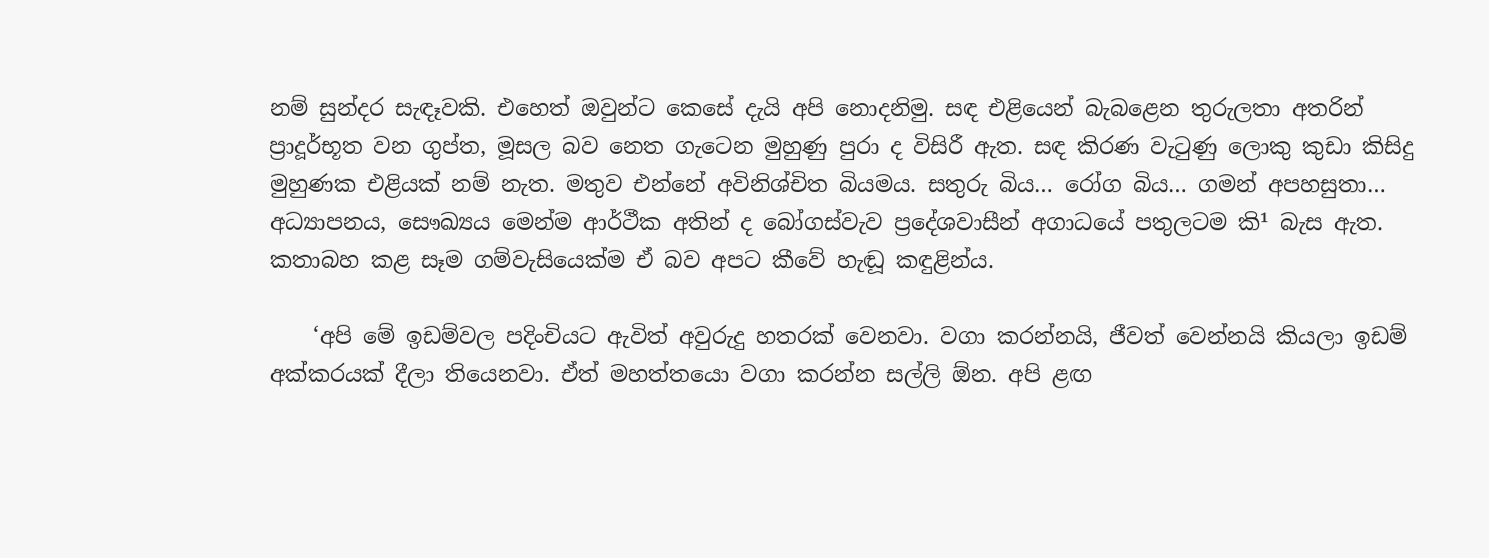නම් සුන්දර සැඳෑවකි. එහෙත් ඔවුන්ට කෙසේ දැයි අපි නොදනිමු. සඳ එළියෙන් බැබළෙන තුරුලතා අතරින් ප්‍රාදූර්භූත වන ගුප්ත, මූසල බව නෙත ගැටෙන මුහුණු පුරා ද විසිරී ඇත. සඳ කිරණ වැටුණු ලොකු කුඩා කිසිදු මුහුණක එළියක්‌ නම් නැත. මතුව එන්නේ අවිනිශ්චිත බියමය. සතුරු බිය… රෝග බිය… ගමන් අපහසුතා… අධ්‍යාපනය, සෞඛ්‍යය මෙන්ම ආර්ථීක අතින් ද බෝගස්‌වැව ප්‍රදේශවාසීන් අගාධයේ පතුලටම කි¹ බැස ඇත. කතාබහ කළ සෑම ගම්වැසියෙක්‌ම ඒ බව අපට කීවේ හැඬූ කඳුළින්ය.

    ‘අපි මේ ඉඩම්වල පදිංචියට ඇවිත් අවුරුදු හතරක්‌ වෙනවා. වගා කරන්නයි, ජීවත් වෙන්නයි කියලා ඉඩම් අක්‌කරයක්‌ දීලා තියෙනවා. ඒත් මහත්තයො වගා කරන්න සල්ලි ඕන. අපි ළඟ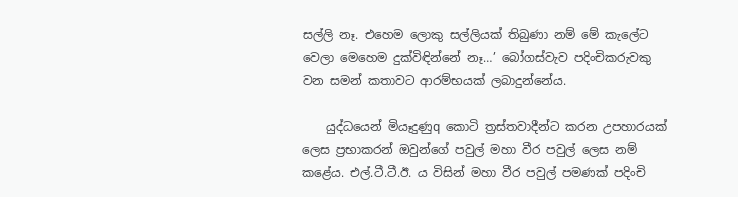සල්ලි නෑ. එහෙම ලොකු සල්ලියක්‌ තිබුණා නම් මේ කැලේට වෙලා මෙහෙම දුක්‌විඳින්නේ නෑ…’ බෝගස්‌වැව පදිංචිකරුවකු වන සමන් කතාවට ආරම්භයක්‌ ලබාදුන්නේය.

    යුද්ධයෙන් මියෑදුණුq කොටි ත්‍රස්‌තවාදීන්ට කරන උපහාරයක්‌ ලෙස ප්‍රභාකරන් ඔවුන්ගේ පවුල් මහා වීර පවුල් ලෙස නම් කළේය. එල්.ටී.ටී.ඊ. ය විසින් මහා වීර පවුල් පමණක්‌ පදිංචි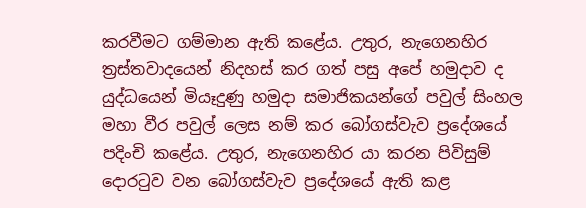කරවීමට ගම්මාන ඇති කළේය. උතුර, නැගෙනහිර ත්‍රස්‌තවාදයෙන් නිදහස්‌ කර ගත් පසු අපේ හමුදාව ද යුද්ධයෙන් මියෑදුණු හමුදා සමාජිකයන්ගේ පවුල් සිංහල මහා වීර පවුල් ලෙස නම් කර බෝගස්‌වැව ප්‍රදේශයේ පදිංචි කළේය. උතුර, නැගෙනහිර යා කරන පිවිසුම් දොරටුව වන බෝගස්‌වැව ප්‍රදේශයේ ඇති කළ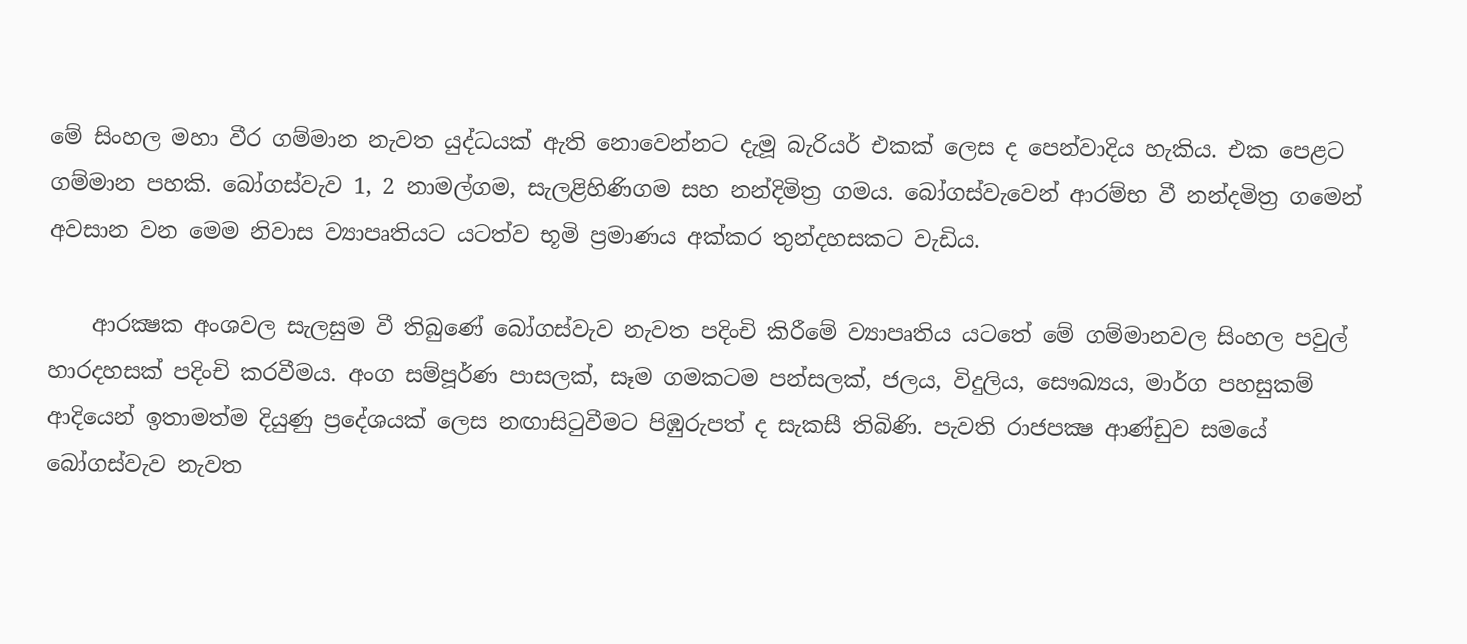මේ සිංහල මහා වීර ගම්මාන නැවත යුද්ධයක්‌ ඇති නොවෙන්නට දැමූ බැරියර් එකක්‌ ලෙස ද පෙන්වාදිය හැකිය. එක පෙළට ගම්මාන පහකි. බෝගස්‌වැව 1, 2 නාමල්ගම, සැලළිහිණිගම සහ නන්දිමිත්‍ර ගමය. බෝගස්‌වැවෙන් ආරම්භ වී නන්දමිත්‍ර ගමෙන් අවසාන වන මෙම නිවාස ව්‍යාපෘතියට යටත්ව භූමි ප්‍රමාණය අක්‌කර තුන්දහසකට වැඩිය.

    ආරක්‍ෂක අංශවල සැලසුම වී තිබුණේ බෝගස්‌වැව නැවත පදිංචි කිරීමේ ව්‍යාපෘතිය යටතේ මේ ගම්මානවල සිංහල පවුල් හාරදහසක්‌ පදිංචි කරවීමය. අංග සම්පූර්ණ පාසලක්‌, සෑම ගමකටම පන්සලක්‌, ජලය, විදුලිය, සෞඛ්‍යය, මාර්ග පහසුකම් ආදියෙන් ඉතාමත්ම දියුණු ප්‍රදේශයක්‌ ලෙස නඟාසිටුවීමට පිඹුරුපත් ද සැකසී තිබිණි. පැවති රාජපක්‍ෂ ආණ්‌ඩුව සමයේ බෝගස්‌වැව නැවත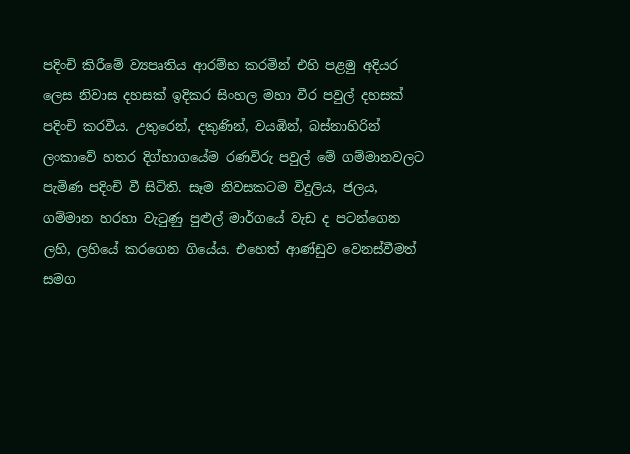පදිංචි කිරීමේ ව්‍යපෘතිය ආරම්භ කරමින් එහි පළමු අදියර ලෙස නිවාස දහසක්‌ ඉදිකර සිංහල මහා වීර පවුල් දහසක්‌ පදිංචි කරවීය. උතුරෙන්, දකුණින්, වයඹින්, බස්‌නාහිරින් ලංකාවේ හතර දිග්භාගයේම රණවිරු පවුල් මේ ගම්මානවලට පැමිණ පදිංචි වී සිටිති. සෑම නිවසකටම විදුලිය, ජලය, ගම්මාන හරහා වැටුණු පුළුල් මාර්ගයේ වැඩ ද පටන්ගෙන ලහි, ලහියේ කරගෙන ගියේය. එහෙත් ආණ්‌ඩුව වෙනස්‌වීමත් සමග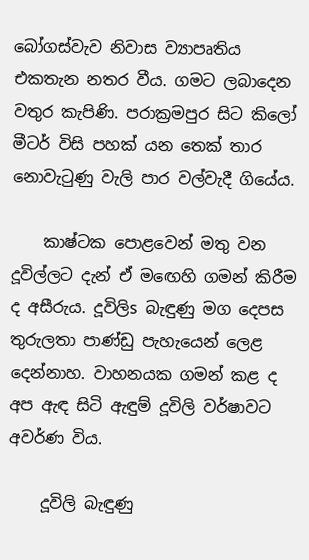බෝගස්‌වැව නිවාස ව්‍යාපෘතිය එකතැන නතර වීය. ගමට ලබාදෙන වතුර කැපිණි. පරාක්‍රමපුර සිට කිලෝ මීටර් විසි පහක්‌ යන තෙක්‌ තාර නොවැටුණු වැලි පාර වල්වැදී ගියේය.

    කාෂ්ටක පොළවෙන් මතු වන දූවිල්ලට දැන් ඒ මඟෙහි ගමන් කිරීම ද අසීරුය. දූවිලිs බැඳුණු මග දෙපස තුරුලතා පාණ්‌ඩු පැහැයෙන් ලෙළ දෙන්නාහ. වාහනයක ගමන් කළ ද අප ඇඳ සිටි ඇඳුම් දූවිලි වර්ෂාවට අවර්ණ විය.

    දූවිලි බැඳුණු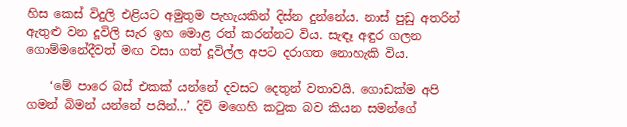හිස කෙස්‌ විදුලි එළියට අමුතුම පැහැයකින් දිස්‌න දුන්නේය. නාස්‌ පුඩු අතරින් ඇතුළු වන දූවිලි සැර ඉහ මොළ රත් කරන්නට විය. සැඳෑ අඳුර ගලන ගොම්මනේදීවත් මඟ වසා ගත් දූවිල්ල අපට දරාගත නොහැකි විය.

    ‘මේ පාරෙ බස්‌ එකක්‌ යන්නේ දවසට දෙතුන් වතාවයි. ගොඩක්‌ම අපි ගමන් බිමන් යන්නේ පයින්…’ දිවි මගෙහි කටුක බව කියන සමන්ගේ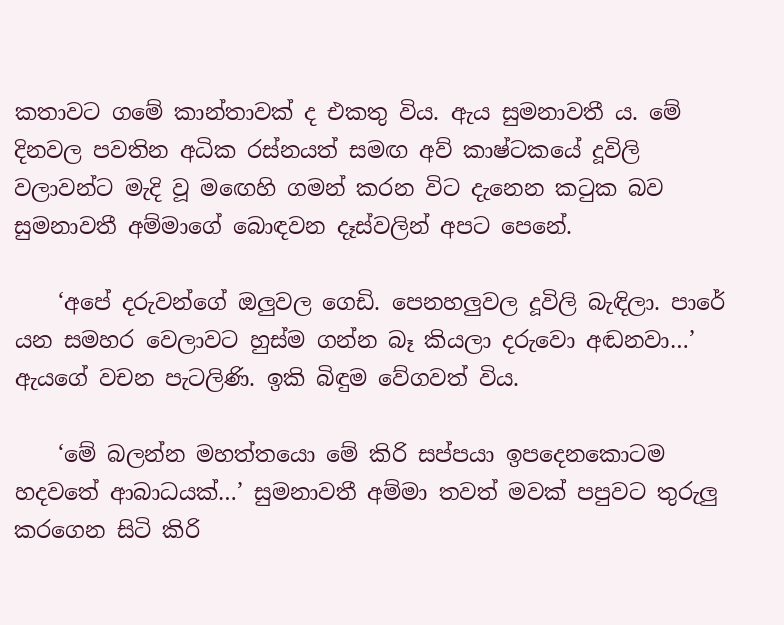කතාවට ගමේ කාන්තාවක්‌ ද එකතු විය. ඇය සුමනාවතී ය. මේ දිනවල පවතින අධික රස්‌නයත් සමඟ අව් කාෂ්ටකයේ දූවිලි වලාවන්ට මැදි වූ මඟෙහි ගමන් කරන විට දැනෙන කටුක බව සුමනාවතී අම්මාගේ බොඳවන දෑස්‌වලින් අපට පෙනේ.

    ‘අපේ දරුවන්ගේ ඔලුවල ගෙඩි. පෙනහලුවල දූවිලි බැඳිලා. පාරේ යන සමහර වෙලාවට හුස්‌ම ගන්න බෑ කියලා දරුවො අඬනවා…’ ඇයගේ වචන පැටලිණි. ඉකි බිඳුම වේගවත් විය.

    ‘මේ බලන්න මහත්තයො මේ කිරි සප්පයා ඉපදෙනකොටම හදවතේ ආබාධයක්‌…’ සුමනාවතී අම්මා තවත් මවක්‌ පපුවට තුරුලු කරගෙන සිටි කිරි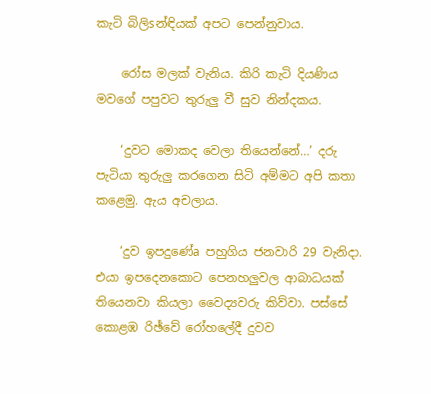කැටි බිලිsන්ඳියක්‌ අපට පෙන්නුවාය.

    රෝස මලක්‌ වැනිය. කිරි කැටි දියණිය මවගේ පපුවට තුරුලු වී සුව නින්දකය.

    ‘දුවට මොකද වෙලා තියෙන්නේ…’ දරු පැටියා තුරුලු කරගෙන සිටි අම්මට අපි කතා කළෙමු. ඇය අචලාය.

    ‘දුව ඉපදුණේa පහුගිය ජනවාරි 29 වැනිදා. එයා ඉපදෙනකොට පෙනහලුවල ආබාධයක්‌ තියෙනවා කියලා වෛද්‍යවරු කිව්වා. පස්‌සේ කොළඹ රිඡ්වේ රෝහලේදී දුවව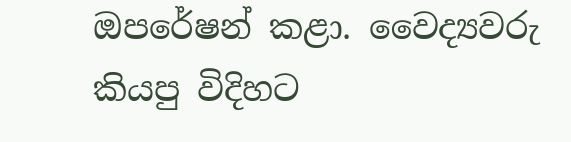ඔපරේෂන් කළා. වෛද්‍යවරු කියපු විදිහට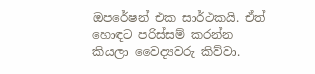ඔපරේෂන් එක සාර්ථකයි. ඒත් හොඳට පරිස්‌සම් කරන්න කියලා වෛද්‍යවරු කිව්වා.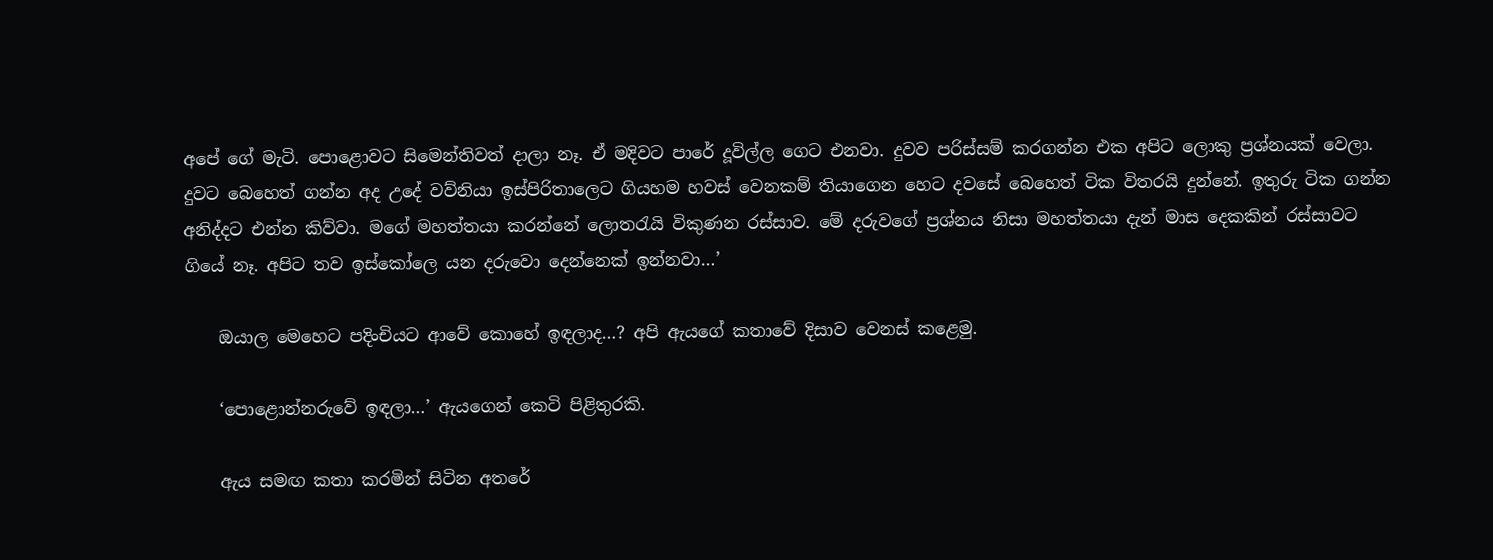අපේ ගේ මැටි. පොළොවට සිමෙන්තිවත් දාලා නෑ. ඒ මදිවට පාරේ දූවිල්ල ගෙට එනවා. දුවව පරිස්‌සම් කරගන්න එක අපිට ලොකු ප්‍රශ්නයක්‌ වෙලා. දුවට බෙහෙත් ගන්න අද උදේ වව්නියා ඉස්‌පිරිතාලෙට ගියහම හවස්‌ වෙනකම් තියාගෙන හෙට දවසේ බෙහෙත් ටික විතරයි දුන්නේ. ඉතුරු ටික ගන්න අනිද්දට එන්න කිව්වා. මගේ මහත්තයා කරන්නේ ලොතරැයි විකුණන රස්‌සාව. මේ දරුවගේ ප්‍රශ්නය නිසා මහත්තයා දැන් මාස දෙකකින් රස්‌සාවට ගියේ නෑ. අපිට තව ඉස්‌කෝලෙ යන දරුවො දෙන්නෙක්‌ ඉන්නවා…’

    ඔයාල මෙහෙට පදිංචියට ආවේ කොහේ ඉඳලාද…? අපි ඇයගේ කතාවේ දිසාව වෙනස්‌ කළෙමු.

    ‘පොළොන්නරුවේ ඉඳලා…’ ඇයගෙන් කෙටි පිළිතුරකි.

    ඇය සමඟ කතා කරමින් සිටින අතරේ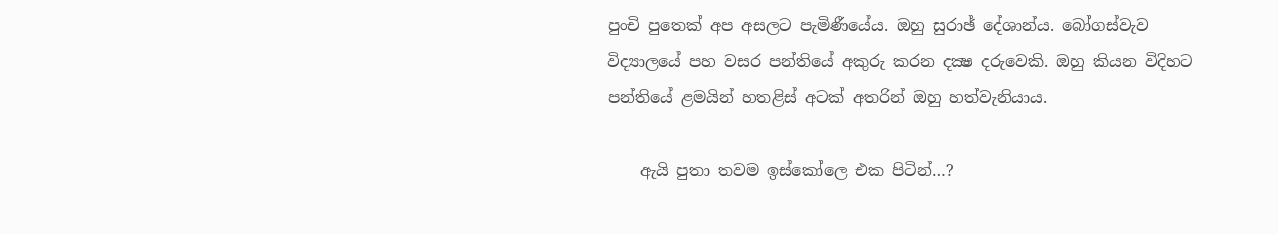පුංචි පුතෙක්‌ අප අසලට පැමිණීයේය. ඔහු සුරාඡ් දේශාන්ය. බෝගස්‌වැව විද්‍යාලයේ පහ වසර පන්තියේ අකුරු කරන දක්‍ෂ දරුවෙකි. ඔහු කියන විදිහට පන්තියේ ළමයින් හතළිස්‌ අටක්‌ අතරින් ඔහු හත්වැනියාය.

    ඇයි පුතා තවම ඉස්‌කෝලෙ එක පිටින්…?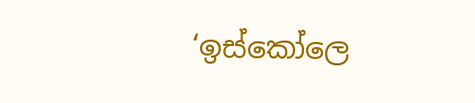‘ඉස්‌කෝලෙ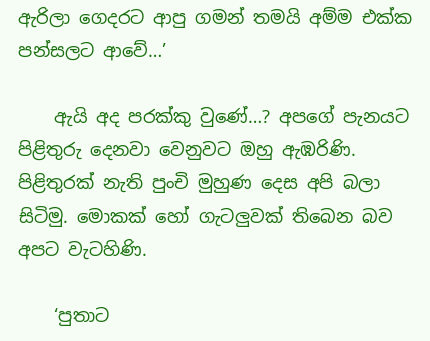ඇරිලා ගෙදරට ආපු ගමන් තමයි අම්ම එක්‌ක පන්සලට ආවේ…’

    ඇයි අද පරක්‌කු වුණේ…? අපගේ පැනයට පිළිතුරු දෙනවා වෙනුවට ඔහු ඇඹරිණි. පිළිතුරක්‌ නැති පුංචි මුහුණ දෙස අපි බලා සිටිමු. මොකක්‌ හෝ ගැටලුවක්‌ තිබෙන බව අපට වැටහිණි.

    ‘පුතාට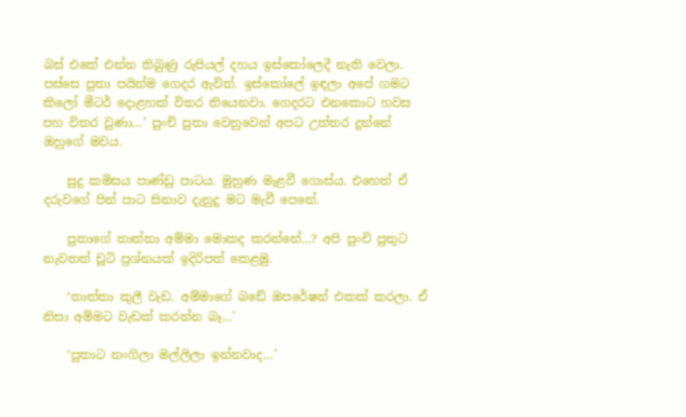බස්‌ එකේ එන්න තිබුණු රුපියල් දහය ඉස්‌කෝලෙදී නැති වෙලා. පස්‌සෙ පුතා පයින්ම ගෙදර ඇවිත්. ඉස්‌කෝලේ ඉඳලා අපේ ගමට කිලෝ මීටර් දොළහක්‌ විතර තියෙනවා. ගෙදරට එනකොට හවස පහ විතර වුණා…’ පුංචි පුතා වෙනුවෙන් අපට උත්තර දුන්නේ ඔහුගේ මවය.

    සුදු කමිසය පාණ්‌ඩු පාටය. මුහුණ මැළවී ගොස්‌ය. එහෙත් ඒ දරුවගේ පින් පාට සිනාව දැනුදු මට මැවී පෙනේ.

    පුතාගේ තාත්තා අම්මා මොකද කරන්නේ…? අපි පුංචි පුතුට නැවතත් චූටි ප්‍රශ්නයක්‌ ඉදිරිපත් කෙළමු.

    ‘තාත්තා කුලී වැඩ. අම්මාගේ බඩේ ඔපරේෂන් එකක්‌ කරලා. ඒ නිසා අම්මට වැඩක්‌ කරන්න බෑ…’

    ‘පුතාට නංගිලා මල්ලිලා ඉන්නවාද…’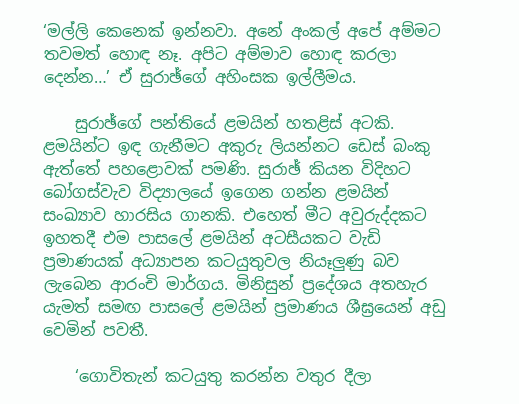‘මල්ලි කෙනෙක්‌ ඉන්නවා. අනේ අංකල් අපේ අම්මට තවමත් හොඳ නෑ. අපිට අම්මාව හොඳ කරලා දෙන්න…’ ඒ සුරාඡ්ගේ අහිංසක ඉල්ලීමය.

    සුරාඡ්ගේ පන්තියේ ළමයින් හතළිස්‌ අටකි. ළමයින්ට ඉඳ ගැනීමට අකුරු ලියන්නට ඩෙස්‌ බංකු ඇත්තේ පහළොවක්‌ පමණි. සුරාඡ් කියන විදිහට බෝගස්‌වැව විද්‍යාලයේ ඉගෙන ගන්න ළමයින් සංඛ්‍යාව හාරසිය ගානකි. එහෙත් මීට අවුරුද්දකට ඉහතදී එම පාසලේ ළමයින් අටසීයකට වැඩි ප්‍රමාණයක්‌ අධ්‍යාපන කටයුතුවල නියෑලුණු බව ලැබෙන ආරංචි මාර්ගය. මිනිසුන් ප්‍රදේශය අතහැර යැමත් සමඟ පාසලේ ළමයින් ප්‍රමාණය ශීඝ්‍රයෙන් අඩු වෙමින් පවතී.

    ‘ගොවිතැන් කටයුතු කරන්න වතුර දීලා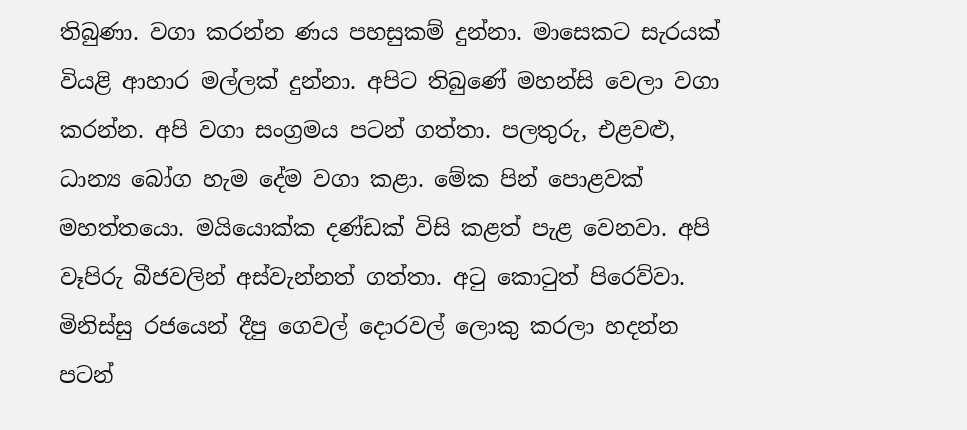තිබුණා. වගා කරන්න ණය පහසුකම් දුන්නා. මාසෙකට සැරයක්‌ වියළි ආහාර මල්ලක්‌ දුන්නා. අපිට තිබුණේ මහන්සි වෙලා වගා කරන්න. අපි වගා සංග්‍රමය පටන් ගත්තා. පලතුරු, එළවළු, ධාන්‍ය බෝග හැම දේම වගා කළා. මේක පින් පොළවක්‌ මහත්තයො. මයියොක්‌ක දණ්‌ඩක්‌ විසි කළත් පැළ වෙනවා. අපි වෑපිරු බීජවලින් අස්‌වැන්නත් ගත්තා. අටු කොටුත් පිරෙව්වා. මිනිස්‌සු රජයෙන් දීපු ගෙවල් දොරවල් ලොකු කරලා හදන්න පටන්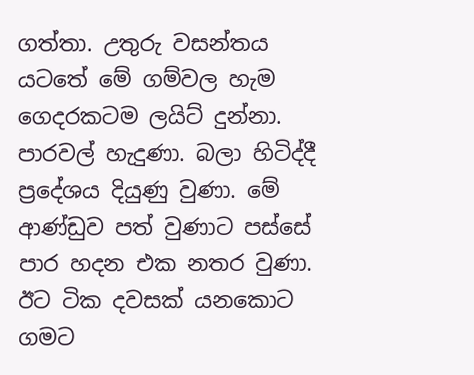ගත්තා. උතුරු වසන්තය යටතේ මේ ගම්වල හැම ගෙදරකටම ලයිට්‌ දුන්නා. පාරවල් හැදුණා. බලා හිටිද්දී ප්‍රදේශය දියුණු වුණා. මේ ආණ්‌ඩුව පත් වුණාට පස්‌සේ පාර හදන එක නතර වුණා. ඊට ටික දවසක්‌ යනකොට ගමට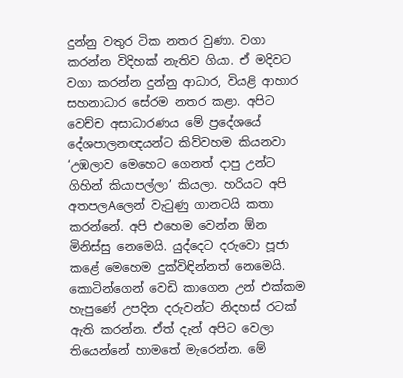දුන්නු වතුර ටික නතර වුණා. වගා කරන්න විදිහක්‌ නැතිව ගියා. ඒ මදිවට වගා කරන්න දුන්නු ආධාර, වියළි ආහාර සහනාධාර සේරම නතර කළා. අපිට වෙච්ච අසාධාරණය මේ ප්‍රදේශයේ දේශපාලනඥයන්ට කිව්වහම කියනවා ‘උඹලාව මෙහෙට ගෙනත් දාපු උන්ට ගිහින් කියාපල්ලා’ කියලා. හරියට අපි අතපලAලෙන් වැටුණු ගානටයි කතා කරන්නේ. අපි එහෙම වෙන්න ඕන මිනිස්‌සු නෙමෙයි. යුද්දෙට දරුවො පූජා කළේ මෙහෙම දුක්‌විඳින්නත් නෙමෙයි. කොටින්ගෙන් වෙඩි කාගෙන උන් එක්‌කම හැපුණේ උපදින දරුවන්ට නිදහස්‌ රටක්‌ ඇති කරන්න. ඒත් දැන් අපිට වෙලා තියෙන්නේ හාමතේ මැරෙන්න. මේ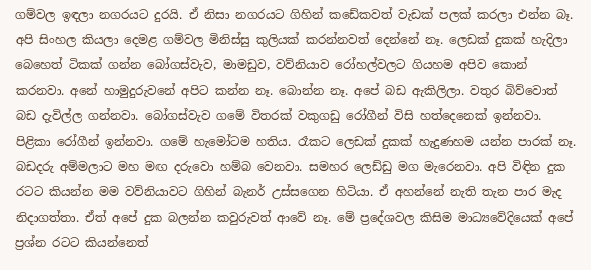ගම්වල ඉඳලා නගරයට දුරයි. ඒ නිසා නගරයට ගිහින් කඩේකවත් වැඩක්‌ පලක්‌ කරලා එන්න බෑ. අපි සිංහල කියලා දෙමළ ගම්වල මිනිස්‌සු කුලියක්‌ කරන්නවත් දෙන්නේ නෑ. ලෙඩක්‌ දුකක්‌ හැදිලා බෙහෙත් ටිකක්‌ ගන්න බෝගස්‌වැව, මාමඩුව, වව්නියාව රෝහල්වලට ගියහම අපිව කොන් කරනවා. අනේ හාමුදුරුවනේ අපිට කන්න නෑ. බොන්න නෑ. අපේ බඩ ඇකිලිලා. වතුර බිව්වොත් බඩ දැවිල්ල ගන්නවා. බෝගස්‌වැව ගමේ විතරක්‌ වකුගඩු රෝගීන් විසි හත්දෙනෙක්‌ ඉන්නවා. පිළිකා රෝගීන් ඉන්නවා. ගමේ හැමෝටම හතිය. රෑකට ලෙඩක්‌ දුකක්‌ හැදුණහම යන්න පාරක්‌ නෑ. බඩදරු අම්මලාට මහ මඟ දරුවො හම්බ වෙනවා. සමහර ලෙඩ්ඩු මග මැරෙනවා. අපි විඳින දුක රටට කියන්න මම වව්නියාවට ගිහින් බැනර් උස්‌සගෙන හිටියා. ඒ අහන්නේ නැති තැන පාර මැද නිදාගත්තා. ඒත් අපේ දුක බලන්න කවුරුවත් ආවේ නෑ. මේ ප්‍රදේශවල කිසිම මාධ්‍යවේදියෙක්‌ අපේ ප්‍රශ්න රටට කියන්නෙත්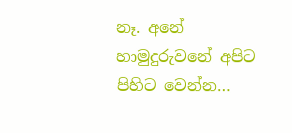නෑ. අනේ හාමුදුරුවනේ අපිට පිහිට වෙන්න…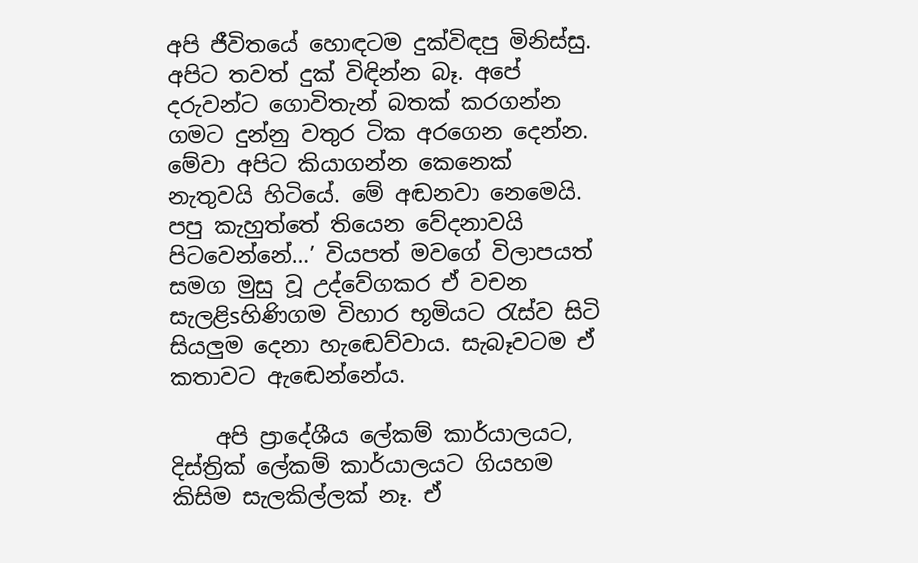අපි ජීවිතයේ හොඳටම දුක්‌විඳපු මිනිස්‌සු. අපිට තවත් දුක්‌ විඳින්න බෑ. අපේ දරුවන්ට ගොවිතැන් බතක්‌ කරගන්න ගමට දුන්නු වතුර ටික අරගෙන දෙන්න. මේවා අපිට කියාගන්න කෙනෙක්‌ නැතුවයි හිටියේ. මේ අඬනවා නෙමෙයි. පපු කැහුත්තේ තියෙන වේදනාවයි පිටවෙන්නේ…’ වියපත් මවගේ විලාපයත් සමග මුසු වූ උද්වේගකර ඒ වචන සැලළිsහිණිගම විහාර භූමියට රැස්‌ව සිටි සියලුම දෙනා හැඬෙව්වාය. සැබෑවටම ඒ කතාවට ඇඬෙන්නේය.

    අපි ප්‍රාදේශීය ලේකම් කාර්යාලයට, දිස්‌ත්‍රික්‌ ලේකම් කාර්යාලයට ගියහම කිසිම සැලකිල්ලක්‌ නෑ. ඒ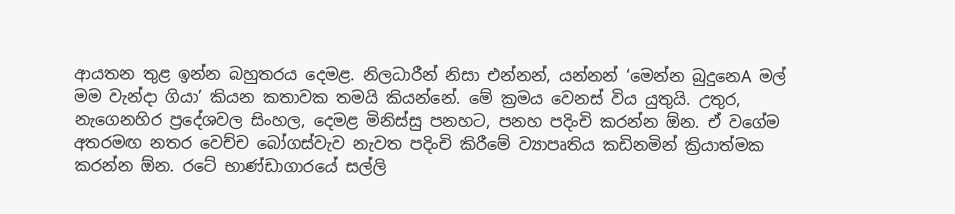ආයතන තුළ ඉන්න බහුතරය දෙමළ. නිලධාරීන් නිසා එන්නන්, යන්නන් ‘මෙන්න බුදුනෙA මල් මම වැන්දා ගියා’ කියන කතාවක තමයි කියන්නේ. මේ ක්‍රමය වෙනස්‌ විය යුතුයි. උතුර, නැගෙනහිර ප්‍රදේශවල සිංහල, දෙමළ මිනිස්‌සු පනහට, පනහ පදිංචි කරන්න ඕන. ඒ වගේම අතරමඟ නතර වෙච්ච බෝගස්‌වැව නැවත පදිංචි කිරීමේ ව්‍යාපෘතිය කඩිනමින් ක්‍රියාත්මක කරන්න ඕන. රටේ භාණ්‌ඩාගාරයේ සල්ලි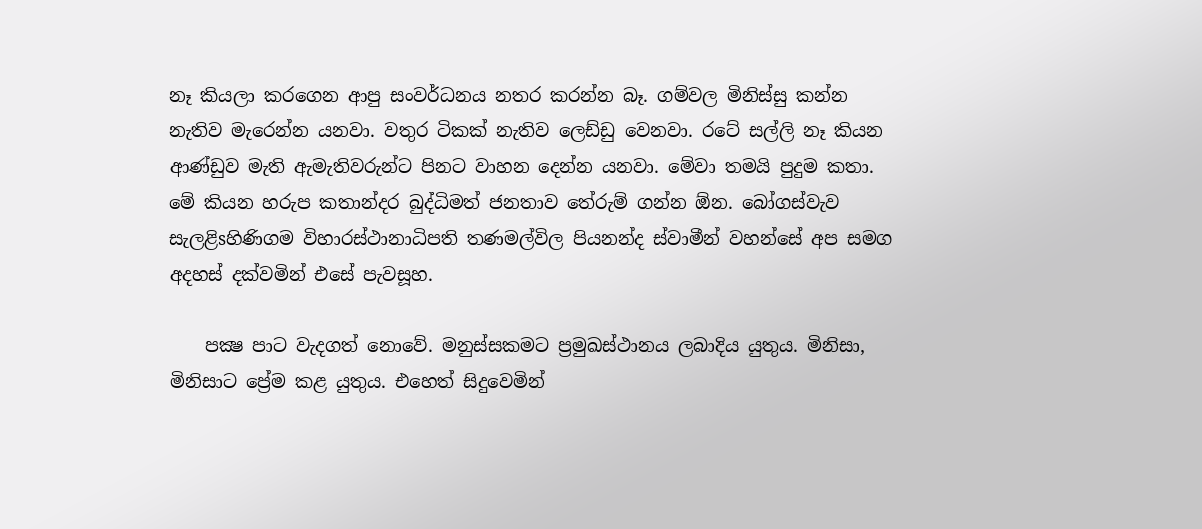නෑ කියලා කරගෙන ආපු සංවර්ධනය නතර කරන්න බෑ. ගම්වල මිනිස්‌සු කන්න නැතිව මැරෙන්න යනවා. වතුර ටිකක්‌ නැතිව ලෙඩ්ඩු වෙනවා. රටේ සල්ලි නෑ කියන ආණ්‌ඩුව මැති ඇමැතිවරුන්ට පිනට වාහන දෙන්න යනවා. මේවා තමයි පුදුම කතා. මේ කියන හරුප කතාන්දර බුද්ධිමත් ජනතාව තේරුම් ගන්න ඕන. බෝගස්‌වැව සැලළිsහිණිගම විහාරස්‌ථානාධිපති තණමල්විල පියනන්ද ස්‌වාමීන් වහන්සේ අප සමග අදහස්‌ දක්‌වමින් එසේ පැවසූහ.

    පක්‍ෂ පාට වැදගත් නොවේ. මනුස්‌සකමට ප්‍රමුඛස්‌ථානය ලබාදිය යුතුය. මිනිසා, මිනිසාට ප්‍රේම කළ යුතුය. එහෙත් සිදුවෙමින්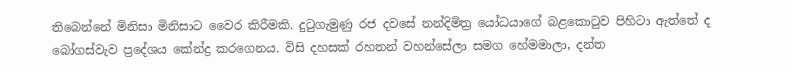තිබෙන්නේ මිනිසා මිනිසාට වෛර කිරීමකි. දුටුගැමුණු රජ දවසේ නන්දිමිත්‍ර යෝධයාගේ බළකොටුව පිහිටා ඇත්තේ ද බෝගස්‌වැව ප්‍රදේශය කේන්ද්‍ර කරගෙනය. විසි දහසක්‌ රහතන් වහන්සේලා සමග හේමමාලා, දන්ත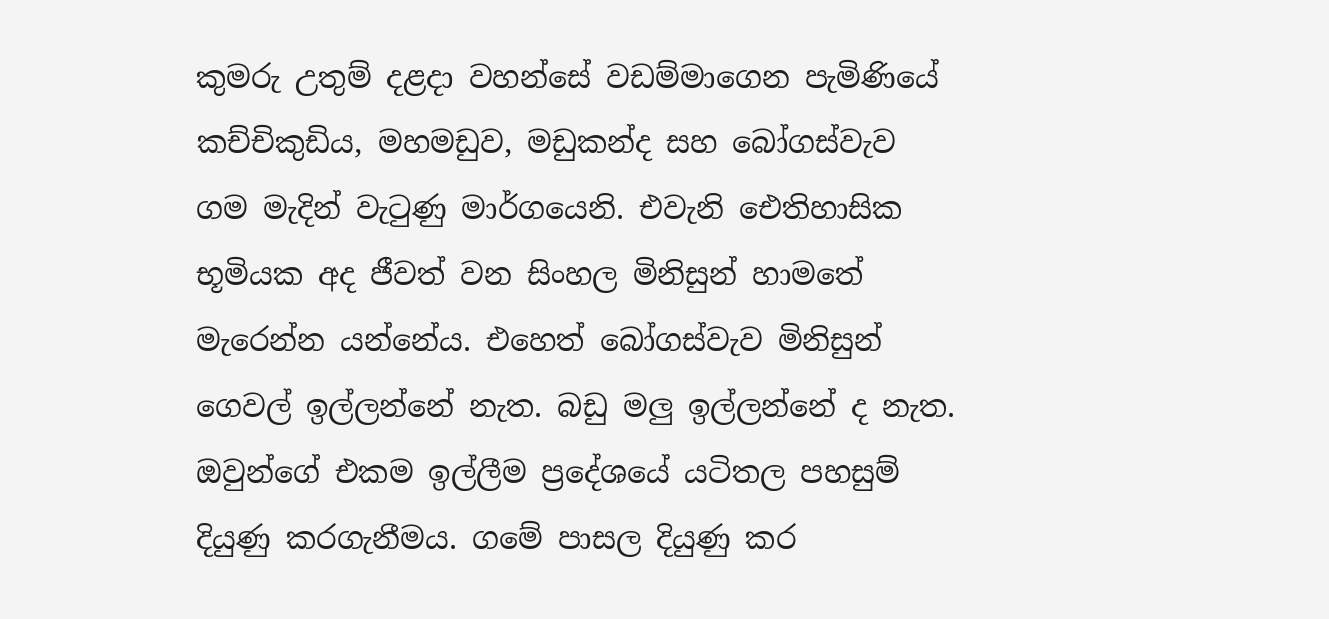කුමරු උතුම් දළදා වහන්සේ වඩම්මාගෙන පැමිණියේ කච්චිකුඩිය, මහමඩුව, මඩුකන්ද සහ බෝගස්‌වැව ගම මැදින් වැටුණු මාර්ගයෙනි. එවැනි ඓතිහාසික භූමියක අද ජීවත් වන සිංහල මිනිසුන් හාමතේ මැරෙන්න යන්නේය. එහෙත් බෝගස්‌වැව මිනිසුන් ගෙවල් ඉල්ලන්නේ නැත. බඩු මලු ඉල්ලන්නේ ද නැත. ඔවුන්ගේ එකම ඉල්ලීම ප්‍රදේශයේ යටිතල පහසුම් දියුණු කරගැනීමය. ගමේ පාසල දියුණු කර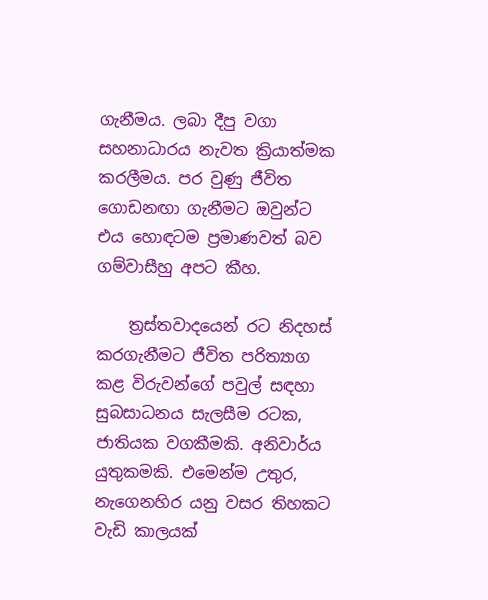ගැනීමය. ලබා දීපු වගා සහනාධාරය නැවත ක්‍රියාත්මක කරලීමය. පර වුණු ජීවිත ගොඩනඟා ගැනීමට ඔවුන්ට එය හොඳටම ප්‍රමාණවත් බව ගම්වාසීහු අපට කීහ.

    ත්‍රස්‌තවාදයෙන් රට නිදහස්‌ කරගැනීමට ජීවිත පරිත්‍යාග කළ විරුවන්ගේ පවුල් සඳහා සුබසාධනය සැලසීම රටක, ජාතියක වගකීමකි. අනිවාර්ය යුතුකමකි. එමෙන්ම උතුර, නැගෙනහිර යනු වසර තිහකට වැඩි කාලයක්‌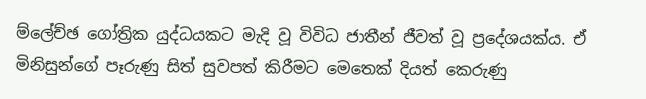ම්ලේච්ඡ ගෝත්‍රික යුද්ධයකට මැදි වූ විවිධ ජාතීන් ජීවත් වූ ප්‍රදේශයක්‌ය. ඒ මිනිසුන්ගේ පෑරුණු සිත් සුවපත් කිරීමට මෙතෙක්‌ දියත් කෙරුණු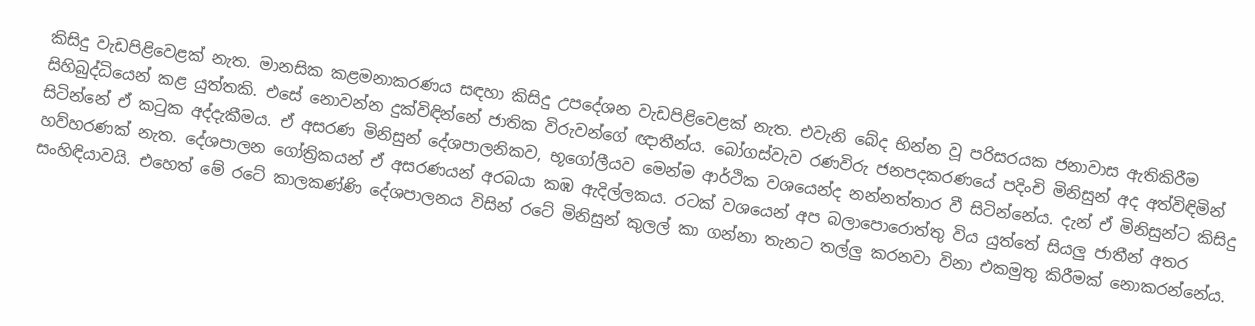කිසිදු වැඩපිළිවෙළක්‌ නැත. මානසික කළමනාකරණය සඳහා කිසිදු උපදේශන වැඩපිළිවෙළක්‌ නැත. එවැනි බේද භින්න වූ පරිසරයක ජනාවාස ඇතිකිරීම සිහිබුද්ධියෙන් කළ යුත්තකි. එසේ නොවන්න දුක්‌විඳින්නේ ජාතික විරුවන්ගේ ඥාතීන්ය. බෝගස්‌වැව රණවිරු ජනපදකරණයේ පදිංචි මිනිසුන් අද අත්විඳිමින් සිටින්නේ ඒ කටුක අද්දැකීමය. ඒ අසරණ මිනිසුන් දේශපාලනිකව, භූගෝලීයව මෙන්ම ආර්ථික වශයෙන්ද නන්නත්තාර වී සිටින්නේය. දැන් ඒ මිනිසුන්ට කිසිදු හව්හරණක්‌ නැත. දේශපාලන ගෝත්‍රිකයන් ඒ අසරණයන් අරබයා කඹ ඇදිල්ලකය. රටක්‌ වශයෙන් අප බලාපොරොත්තු විය යුත්තේ සියලු ජාතීන් අතර සංහිඳියාවයි. එහෙත් මේ රටේ කාලකණ්‌ණි දේශපාලනය විසින් රටේ මිනිසුන් කුලල් කා ගන්නා තැනට තල්ලු කරනවා විනා එකමුතු කිරීමක්‌ නොකරන්නේය.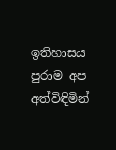ඉතිහාසය පුරාම අප අත්විඳිමින්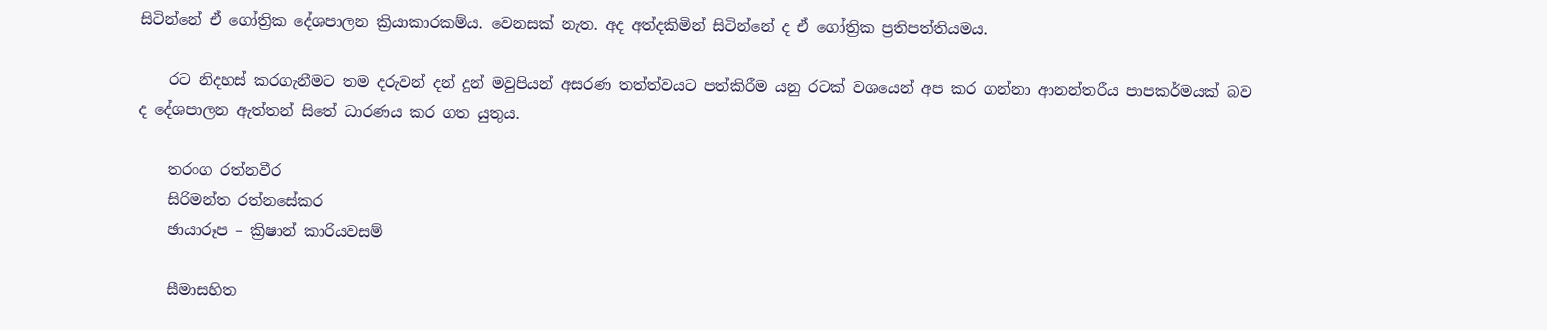සිටින්නේ ඒ ගෝත්‍රික දේශපාලන ක්‍රියාකාරකම්ය. වෙනසක්‌ නැත. අද අත්දකිමින් සිටින්නේ ද ඒ ගෝත්‍රික ප්‍රතිපත්තියමය.

    රට නිදහස්‌ කරගැනීමට තම දරුවන් දන් දුන් මවුපියන් අසරණ තත්ත්වයට පත්කිරීම යනු රටක්‌ වශයෙන් අප කර ගන්නා ආනන්තරීය පාපකර්මයක්‌ බව ද දේශපාලන ඇත්තන් සිතේ ධාරණය කර ගත යුතුය.

    තරංග රත්නවීර
    සිරිමන්ත රත්නසේකර
    ඡායාරූප – ක්‍රිෂාන් කාරියවසම්

    සීමාසහිත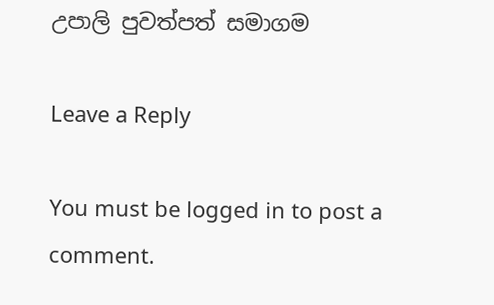උපාලි පුවත්පත් සමාගම

Leave a Reply

You must be logged in to post a comment.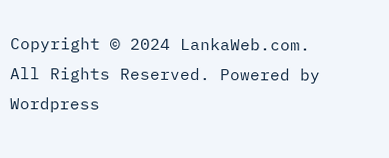Copyright © 2024 LankaWeb.com. All Rights Reserved. Powered by Wordpress